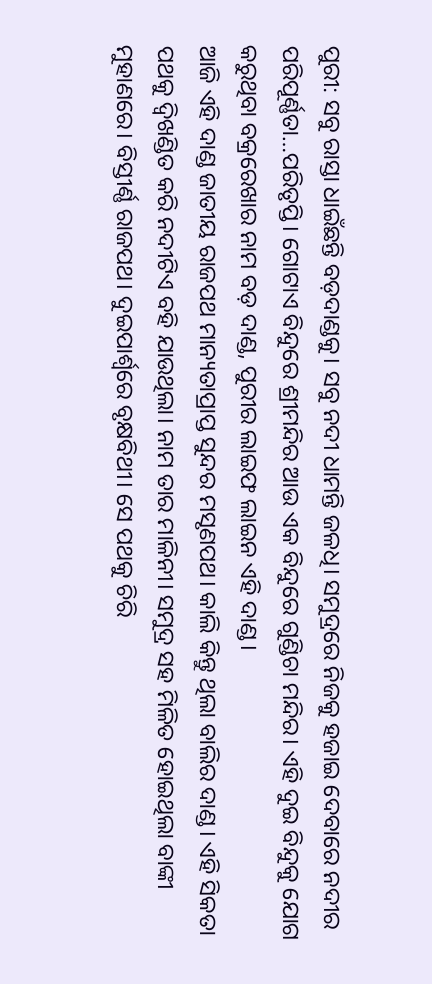ପୁରୀ: ସବୁ ରାସ୍ତା ଧାଇଁଛନ୍ତି ବଡ଼ଦାଣ୍ଡକୁ। ସବୁ ନଦୀ ଧାମନ୍ତି ଜଳଧି। ସମୁଦ୍ରରେ ନିଜକୁ ହଜାଇ ଦେବାରେ ନଦୀର ପରିପୂର୍ଣ୍ଣତା…ପରିତୃପ୍ତି। ଗୋଟାଏ ବିନ୍ଦୁରେ ଶ୍ରୀମନ୍ଦିର ଆଉ ଏକ ବିନ୍ଦୁରେ ଗୁଣ୍ଡିଚା ମନ୍ଦିର। ଏହି ଦୁଇ ବିନ୍ଦୁକୁ ଯୋଗ କରୁଥିବା ବକ୍ରରେଖାର ନାମ ବଡ଼ ଦାଣ୍ଡ, ପୁରୀର ଲାଇଫ ଲାଇନ ଏହି ଦାଣ୍ଡ।
ଆଜି ଏହି ଦାଣ୍ଡ ଜାତୀୟ ରାଜପଥ ମାନ୍ୟତାପ୍ରାପ୍ତ ସୁନ୍ଦର ମସୃଣପଥ। କାଲି କିନ୍ତୁ ଥିଲା ବାଲିର ଦାଣ୍ଡ। ଏହି ସିକତା ପଥକୁ ଦ୍ୱିଖଣ୍ଡିତ କରି ନଦୀଟିଏ ବହି ଯାଉଥିଲା। ନାମ ତାର ମାଳିନୀ। ସମୁଦ୍ର ସହ ମିଳିତ ହୋଇଥିଲା ବାଙ୍କୀ ମୁହାଣରେ। ବିସ୍ତୀର୍ଣ୍ଣ ରାଜପଥ। ଦୁଇପାର୍ଶ୍ୱରେ ବୃକ୍ଷବିଥୀ। ସେ ପଥକୁ ଚିରି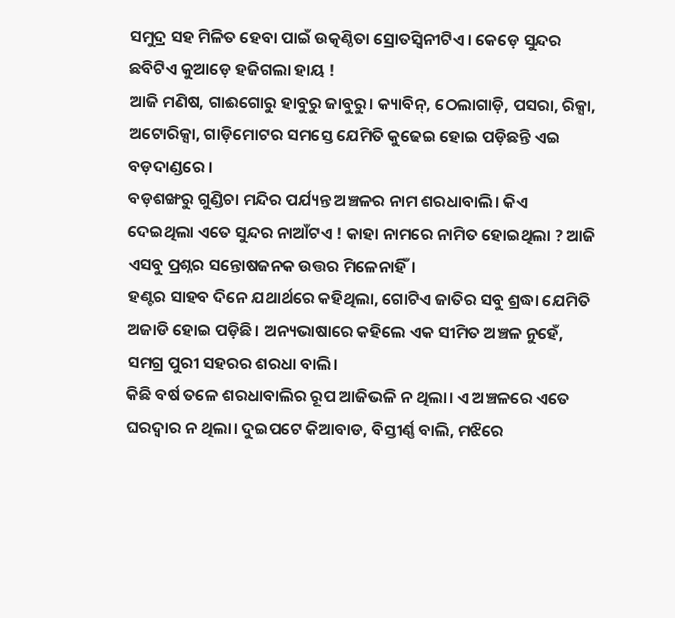ସମୁଦ୍ର ସହ ମିଳିତ ହେବା ପାଇଁ ଉତ୍କଣ୍ଠିତା ସ୍ରୋତସ୍ୱିନୀଟିଏ। କେଡ଼େ ସୁନ୍ଦର ଛବିଟିଏ କୁଆଡ଼େ ହଜିଗଲା ହାୟ !
ଆଜି ମଣିଷ, ଗାଈଗୋରୁ ହାବୁରୁ ଜାବୁରୁ। କ୍ୟାବିନ୍, ଠେଲାଗାଡ଼ି, ପସରା, ରିକ୍ସା, ଅଟୋରିକ୍ସା, ଗାଡ଼ିମୋଟର ସମସ୍ତେ ଯେମିତି କୁଢେଇ ହୋଇ ପଡ଼ିଛନ୍ତି ଏଇ ବଡ଼ଦାଣ୍ଡରେ ।
ବଡ଼ଶଙ୍ଖରୁ ଗୁଣ୍ଡିଚା ମନ୍ଦିର ପର୍ଯ୍ୟନ୍ତ ଅଞ୍ଚଳର ନାମ ଶରଧାବାଲି। କିଏ ଦେଇଥିଲା ଏତେ ସୁନ୍ଦର ନାଆଁଟଏ ! କାହା ନାମରେ ନାମିତ ହୋଇଥିଲା ? ଆଜି ଏସବୁ ପ୍ରଶ୍ନର ସନ୍ତୋଷଜନକ ଉତ୍ତର ମିଳେନାହିଁ।
ହଣ୍ଟର ସାହବ ଦିନେ ଯଥାର୍ଥରେ କହିଥିଲା, ଗୋଟିଏ ଜାତିର ସବୁ ଶ୍ରଦ୍ଧା ଯେମିତି ଅଜାଡି ହୋଇ ପଡ଼ିଛି। ଅନ୍ୟଭାଷାରେ କହିଲେ ଏକ ସୀମିତ ଅଞ୍ଚଳ ନୁହେଁ, ସମଗ୍ର ପୁରୀ ସହରର ଶରଧା ବାଲି।
କିଛି ବର୍ଷ ତଳେ ଶରଧାବାଲିର ରୂପ ଆଜିଭଳି ନ ଥିଲା। ଏ ଅଞ୍ଚଳରେ ଏତେ ଘରଦ୍ୱାର ନ ଥିଲା। ଦୁଇପଟେ କିଆବାଡ, ବିସ୍ତୀର୍ଣ୍ଣ ବାଲି, ମଝିରେ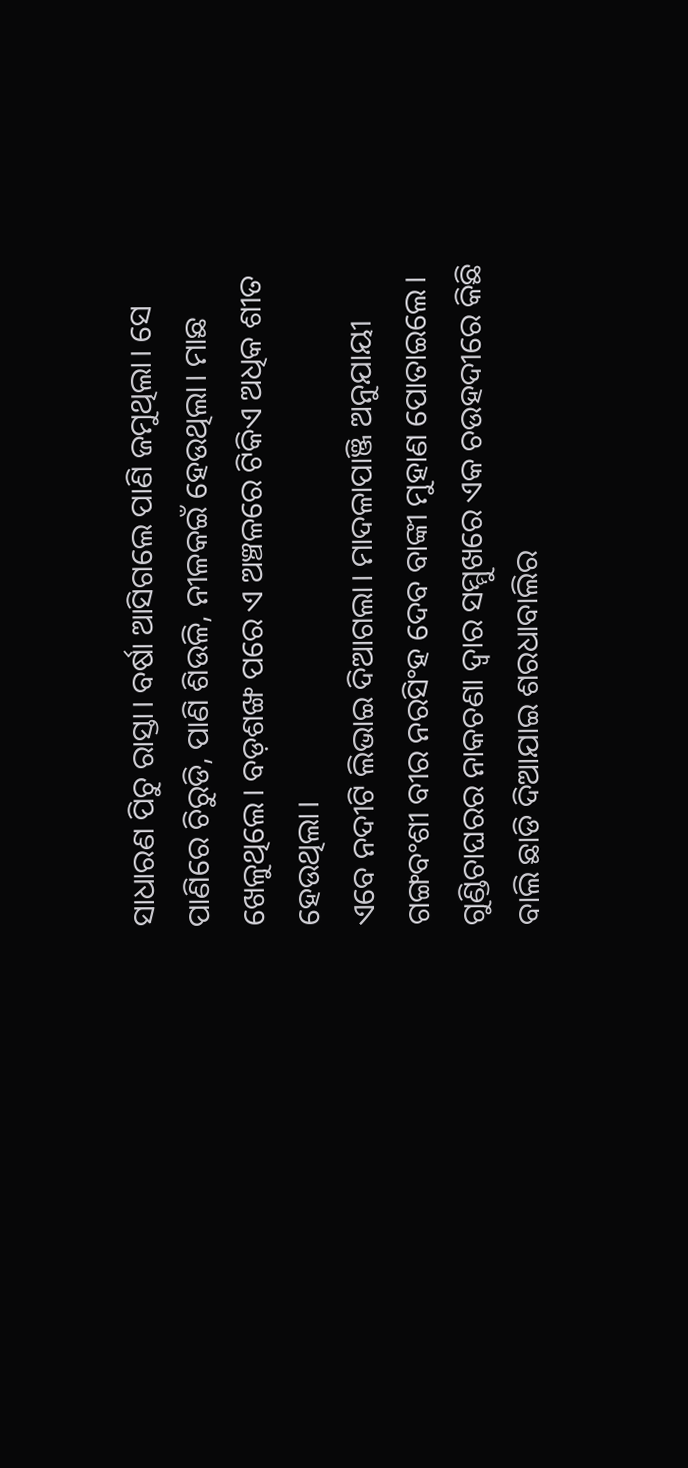ସାଧାରଣ ପିଚୁ ରାସ୍ତା। ବର୍ଷା ଆସିଗଲେ ପାଣି ଜମୁଥିଲା। ସେ ପାଣିରେ ଚିରୁଡି, ପାଣି ଶିଉଳି, ନୀଳକଇଁ ହେଉଥିଲା। ମାଛ ଖେଳୁଥିଲେ। ବଡ଼ଶଙ୍ଖ ପରେ ଏ ଅଞ୍ଚଳରେ ଟିକିଏ ଅଧିକ ଶୀତ ହେଉଥିଲା।
ଏବେ ନଦୀଟି ଲିଭାଇ ଦିଆଗଲା। ମାଦଳାପାଞ୍ଜି ଅନୁଯାୟୀ ଗଙ୍ଗବଂଶୀ ବୀର ନରସିଂହ ଦେବ ବାଙ୍କୀ ମୁହାଣ ପୋତାଇଲେ। ଗୁଣ୍ଡିଚାଘରର ନାକଚଣା ଦ୍ୱାର ସମ୍ମୁଖରେ ଏକ ଚଉହଦୀରେ କିଛି ବାଲି ଛାଡି ଦିଆଯାଇ ଶରଧାବାଲିର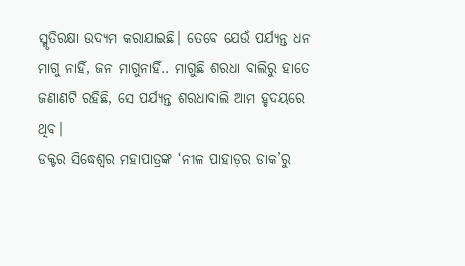ସ୍ମୃତିରକ୍ଷା ଉଦ୍ୟମ କରାଯାଇଛି। ତେବେ ଯେଉଁ ପର୍ଯ୍ୟନ୍ତ ଧନ ମାଗୁ ନାହିଁ, ଜନ ମାଗୁନାହିଁ.. ମାଗୁଛି ଶରଧା ବାଲିରୁ ହାତେ ଜଣାଣଟି ରହିଛି, ସେ ପର୍ଯ୍ୟନ୍ତ ଶରଧାବାଲି ଆମ ହୃଦୟରେ ଥିବ।
ଡକ୍ଟର ସିଦ୍ଧେଶ୍ୱର ମହାପାତ୍ରଙ୍କ ‘ନୀଳ ପାହାଡ଼ର ଡାକ’ରୁ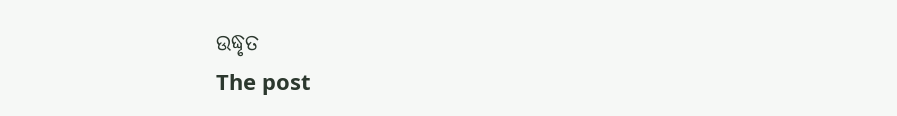ଉଦ୍ଧୃତ
The post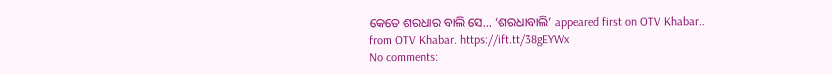କେତେ ଶରଧାର ବାଲି ସେ… ‘ଶରଧାବାଲି’ appeared first on OTV Khabar..
from OTV Khabar. https://ift.tt/38gEYWx
No comments: